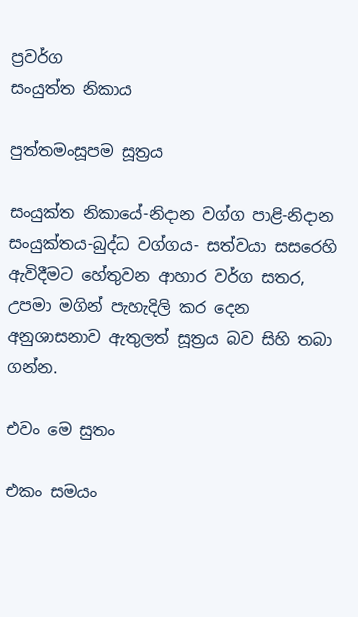ප්‍රවර්ග
සංයුත්ත නිකාය

පුත්තමංසූපම සූත්‍රය

සංයුක්ත නිකායේ-නිදාන වග්ග පාළි-නිදාන සංයුක්තය-බුද්ධ වග්ගය- සත්වයා සසරෙහි ඇවිදීමට හේතුවන ආහාර වර්ග සතර, උපමා මගින් පැහැදිලි කර දෙන අනුශාසනාව ඇතුලත් සූත්‍රය බව සිහි තබා ගන්න.

එවං මෙ සුතං

එකං සමයං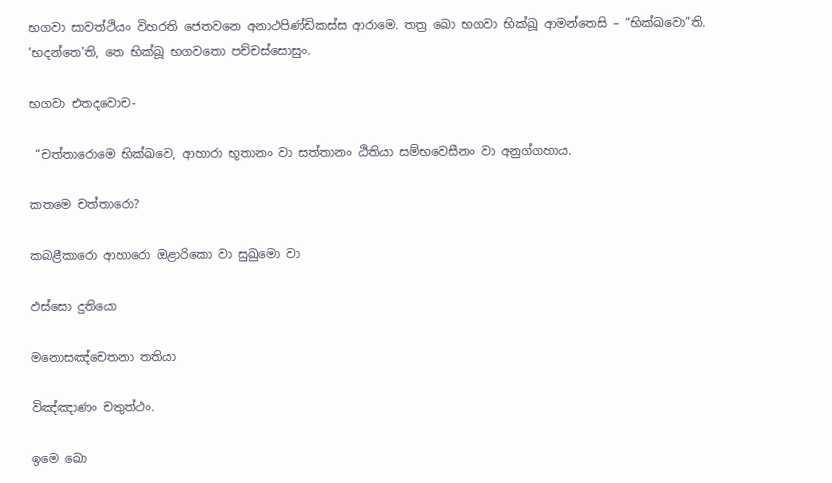භගවා සාවත්ථියං විහරති ජෙතවනෙ අනාථපිණ්ඩිකස්ස ආරාමෙ. තත්‍ර ඛො භගවා භික්ඛූ ආමන්තෙසි – “භික්ඛවො”ති. ‘භදන්තෙ’ති, තෙ භික්ඛූ භගවතො පච්චස්සොසුං.

භගවා එතදවොච-

 “චත්තාරොමෙ භික්ඛවෙ, ආහාරා භූතානං වා සත්තානං ඨිතියා සම්භවෙසීනං වා අනුග්ගහාය.

කතමෙ චත්තාරො?

කබළීකාරො ආහාරො ඔළාරිකො වා සුඛුමො වා

ඵස්සො දුතියො

මනොසඤ්චෙතනා තතියා

විඤ්ඤාණං චතුත්ථං.

ඉමෙ ඛො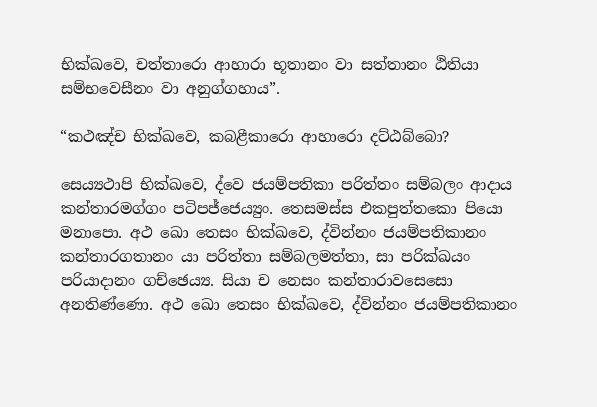භික්ඛවෙ, චත්තාරො ආහාරා භූතානං වා සත්තානං ඨිතියා සම්භවෙසීනං වා අනුග්ගහාය”.

“කථඤ්ච භික්ඛවෙ, කබළීකාරො ආහාරො දට්ඨබ්බො?

සෙය්‍යථාපි භික්ඛවෙ, ද්වෙ ජයම්පතිකා පරිත්තං සම්බලං ආදාය කන්තාරමග්ගං පටිපජ්ජෙය්‍යුං. තෙසමස්ස එකපුත්තකො පියො මනාපො. අථ ඛො තෙසං භික්ඛවෙ, ද්වින්නං ජයම්පතිකානං කන්තාරගතානං යා පරිත්තා සම්බලමත්තා, සා පරික්ඛයං පරියාදානං ගච්ඡෙය්‍ය. සියා ච නෙසං කන්තාරාවසෙසො අනතිණ්ණො. අථ ඛො තෙසං භික්ඛවෙ, ද්වින්නං ජයම්පතිකානං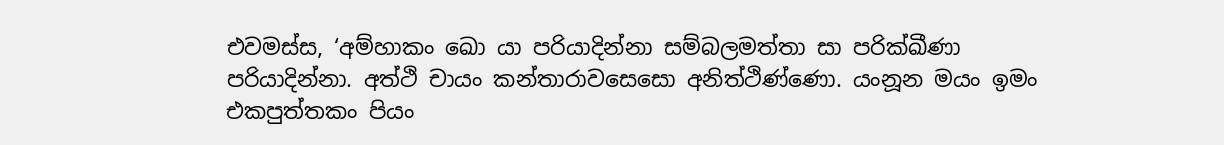එවමස්ස, ‘අම්හාකං ඛො යා පරියාදින්නා සම්බලමත්තා සා පරික්ඛීණා පරියාදින්නා. අත්ථි චායං කන්තාරාවසෙසො අනිත්ථිණ්ණො. යංනූන මයං ඉමං එකපුත්තකං පියං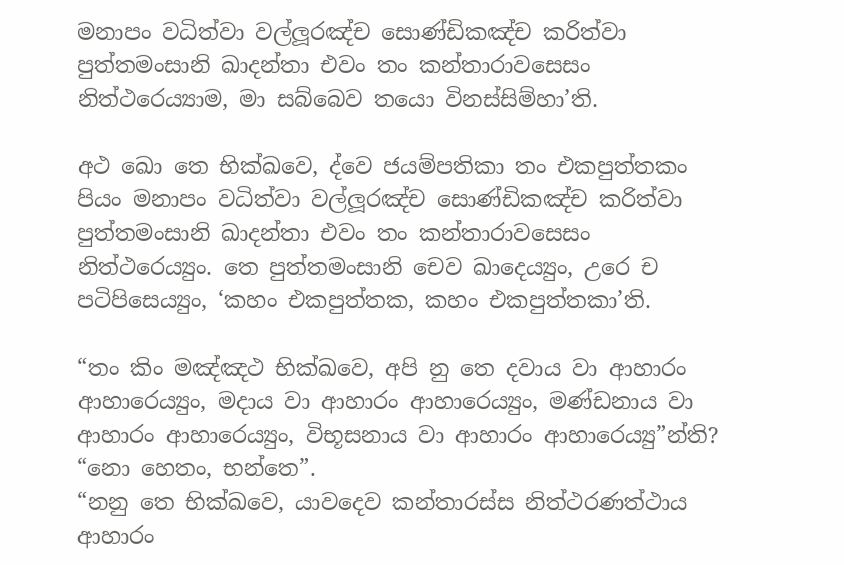මනාපං වධිත්වා වල්ලූරඤ්ච සොණ්ඩිකඤ්ච කරිත්වා පුත්තමංසානි ඛාදන්තා එවං තං කන්තාරාවසෙසං නිත්ථරෙය්‍යාම, මා සබ්බෙව තයො විනස්සිම්හා’ති.

අථ ඛො තෙ භික්ඛවෙ, ද්වෙ ජයම්පතිකා තං එකපුත්තකං පියං මනාපං වධිත්වා වල්ලූරඤ්ච සොණ්ඩිකඤ්ච කරිත්වා පුත්තමංසානි ඛාදන්තා එවං තං කන්තාරාවසෙසං නිත්ථරෙය්‍යුං. තෙ පුත්තමංසානි චෙව ඛාදෙය්‍යුං, උරෙ ච පටිපිසෙය්‍යුං, ‘කහං එකපුත්තක, කහං එකපුත්තකා’ති.

“තං කිං මඤ්ඤථ භික්ඛවෙ, අපි නු තෙ දවාය වා ආහාරං ආහාරෙය්‍යුං, මදාය වා ආහාරං ආහාරෙය්‍යුං, මණ්ඩනාය වා ආහාරං ආහාරෙය්‍යුං, විභූසනාය වා ආහාරං ආහාරෙය්‍යු”න්ති?
“නො හෙතං, භන්තෙ”.
“නනු තෙ භික්ඛවෙ, යාවදෙව කන්තාරස්ස නිත්ථරණත්ථාය ආහාරං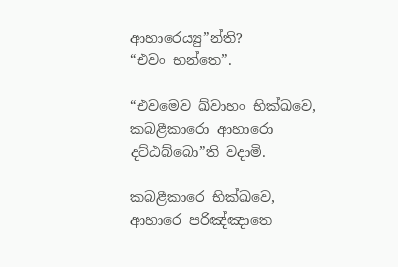ආහාරෙය්‍යු”න්ති?
“එවං භන්තෙ”.

“එවමෙව ඛ්වාහං භික්ඛවෙ, කබළීකාරො ආහාරො දට්ඨබ්බො”ති වදාමි.

කබළීකාරෙ භික්ඛවෙ, ආහාරෙ පරිඤ්ඤාතෙ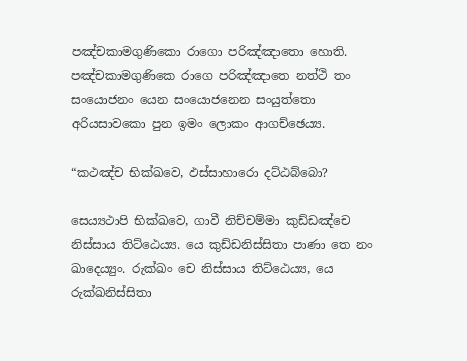පඤ්චකාමගුණිකො රාගො පරිඤ්ඤාතො හොති. පඤ්චකාමගුණිකෙ රාගෙ පරිඤ්ඤාතෙ නත්ථි තං සංයොජනං යෙන සංයොජනෙන සංයුත්තො අරියසාවකො පුන ඉමං ලොකං ආගච්ඡෙය්‍ය.

“කථඤ්ච භික්ඛවෙ, ඵස්සාහාරො දට්ඨබ්බො?

සෙය්‍යථාපි භික්ඛවෙ, ගාවී නිච්චම්මා කුඩ්ඩඤ්චෙ නිස්සාය තිට්ඨෙය්‍ය. යෙ කුඩ්ඩනිස්සිතා පාණා තෙ නං ඛාදෙය්‍යුං. රුක්ඛං චෙ නිස්සාය තිට්ඨෙය්‍ය, යෙ රුක්ඛනිස්සිතා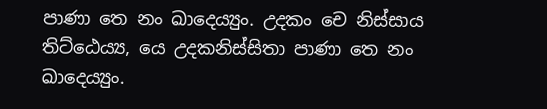පාණා තෙ නං ඛාදෙය්‍යුං. උදකං චෙ නිස්සාය තිට්ඨෙය්‍ය, යෙ උදකනිස්සිතා පාණා තෙ නං ඛාදෙය්‍යුං.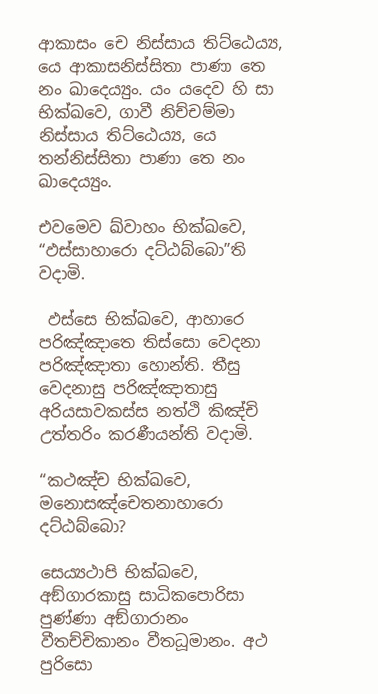ආකාසං චෙ නිස්සාය තිට්ඨෙය්‍ය, යෙ ආකාසනිස්සිතා පාණා තෙ නං ඛාදෙය්‍යුං. යං යදෙව හි සා භික්ඛවෙ, ගාවී නිච්චම්මා නිස්සාය තිට්ඨෙය්‍ය, යෙ තන්නිස්සිතා පාණා තෙ නං ඛාදෙය්‍යුං.

එවමෙව ඛ්වාහං භික්ඛවෙ, “ඵස්සාහාරො දට්ඨබ්බො”ති වදාමි.

 ඵස්සෙ භික්ඛවෙ, ආහාරෙ පරිඤ්ඤාතෙ තිස්සො වෙදනා පරිඤ්ඤාතා හොන්ති. තීසු වෙදනාසු පරිඤ්ඤාතාසු අරියසාවකස්ස නත්ථි කිඤ්චි උත්තරිං කරණීයන්ති වදාමි.

“කථඤ්ච භික්ඛවෙ, මනොසඤ්චෙතනාහාරො දට්ඨබ්බො?

සෙය්‍යථාපි භික්ඛවෙ, අඞ්ගාරකාසු සාධිකපොරිසා පුණ්ණා අඞ්ගාරානං වීතච්චිකානං වීතධූමානං. අථ පුරිසො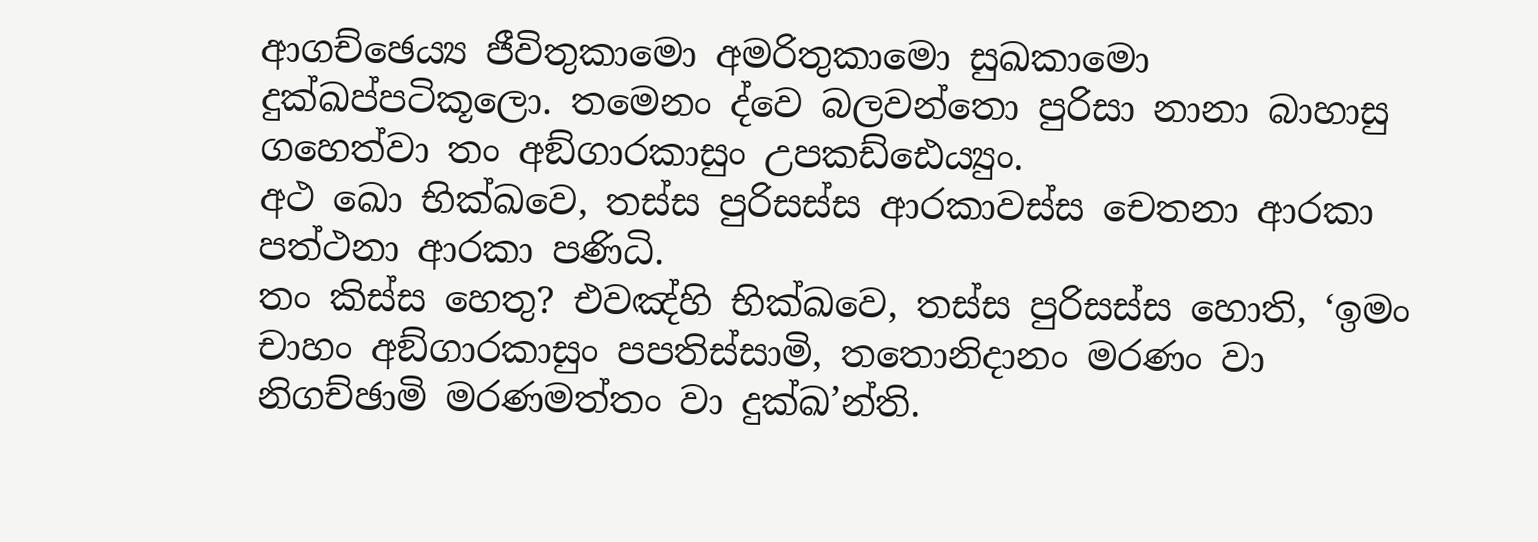ආගච්ඡෙය්‍ය ජීවිතුකාමො අමරිතුකාමො සුඛකාමො දුක්ඛප්පටිකූලො. තමෙනං ද්වෙ බලවන්තො පුරිසා නානා බාහාසු ගහෙත්වා තං අඞ්ගාරකාසුං උපකඩ්ඪෙය්‍යුං.
අථ ඛො භික්ඛවෙ, තස්ස පුරිසස්ස ආරකාවස්ස චෙතනා ආරකා පත්ථනා ආරකා පණිධි.
තං කිස්ස හෙතු? එවඤ්හි භික්ඛවෙ, තස්ස පුරිසස්ස හොති, ‘ඉමං චාහං අඞ්ගාරකාසුං පපතිස්සාමි, තතොනිදානං මරණං වා නිගච්ඡාමි මරණමත්තං වා දුක්ඛ’න්ති.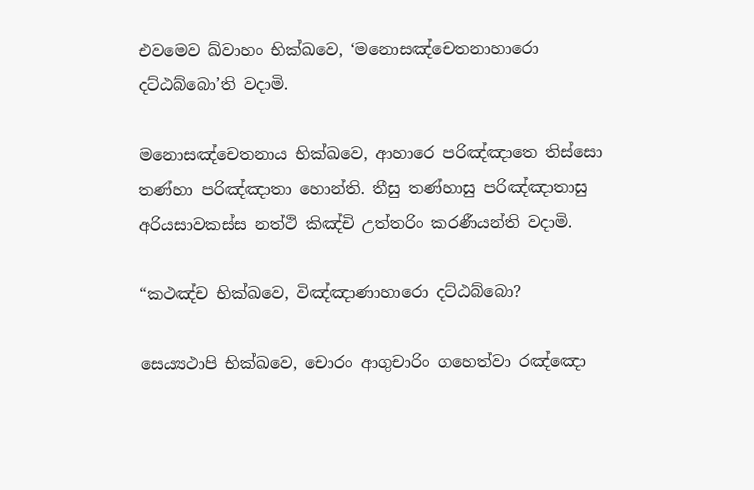එවමෙව ඛ්වාහං භික්ඛවෙ, ‘මනොසඤ්චෙතනාහාරො දට්ඨබ්බො’ති වදාමි.

මනොසඤ්චෙතනාය භික්ඛවෙ, ආහාරෙ පරිඤ්ඤාතෙ තිස්සො තණ්හා පරිඤ්ඤාතා හොන්ති. තීසු තණ්හාසු පරිඤ්ඤාතාසු අරියසාවකස්ස නත්ථි කිඤ්චි උත්තරිං කරණීයන්ති වදාමි.

“කථඤ්ච භික්ඛවෙ, විඤ්ඤාණාහාරො දට්ඨබ්බො?

සෙය්‍යථාපි භික්ඛවෙ, චොරං ආගුචාරිං ගහෙත්වා රඤ්ඤො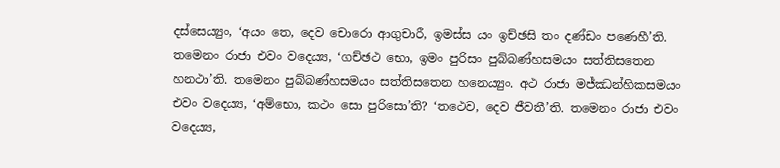දස්සෙය්‍යුං, ‘අයං තෙ, දෙව චොරො ආගුචාරී, ඉමස්ස යං ඉච්ඡසි තං දණ්ඩං පණෙහී’ති. තමෙනං රාජා එවං වදෙය්‍ය, ‘ගච්ඡථ භො, ඉමං පුරිසං පුබ්බණ්හසමයං සත්තිසතෙන හනථා’ති. තමෙනං පුබ්බණ්හසමයං සත්තිසතෙන හනෙය්‍යුං. අථ රාජා මජ්ඣන්හිකසමයං එවං වදෙය්‍ය, ‘අම්භො, කථං සො පුරිසො’ති? ‘තථෙව, දෙව ජීවතී’ති. තමෙනං රාජා එවං වදෙය්‍ය,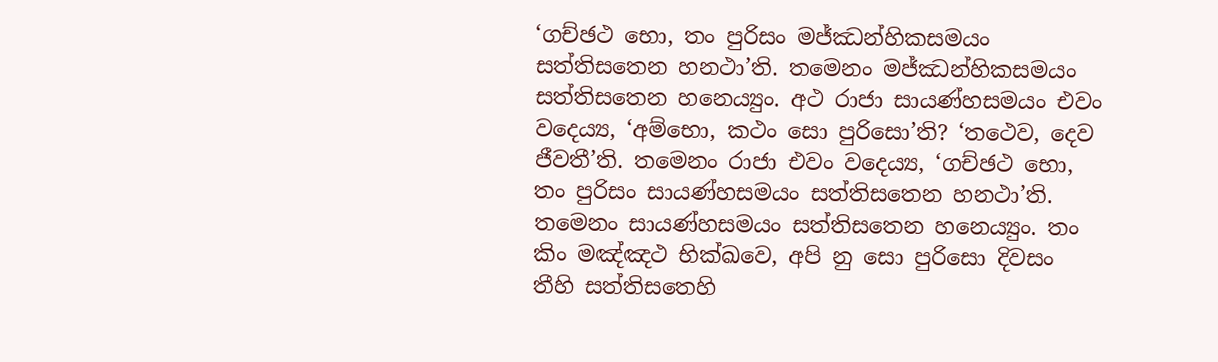‘ගච්ඡථ භො, තං පුරිසං මජ්ඣන්හිකසමයං සත්තිසතෙන හනථා’ති. තමෙනං මජ්ඣන්හිකසමයං සත්තිසතෙන හනෙය්‍යුං. අථ රාජා සායණ්හසමයං එවං වදෙය්‍ය, ‘අම්භො, කථං සො පුරිසො’ති? ‘තථෙව, දෙව ජීවතී’ති. තමෙනං රාජා එවං වදෙය්‍ය, ‘ගච්ඡථ භො, තං පුරිසං සායණ්හසමයං සත්තිසතෙන හනථා’ති. තමෙනං සායණ්හසමයං සත්තිසතෙන හනෙය්‍යුං. තං කිං මඤ්ඤථ භික්ඛවෙ, අපි නු සො පුරිසො දිවසං තීහි සත්තිසතෙහි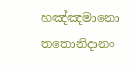හඤ්ඤමානො තතොනිදානං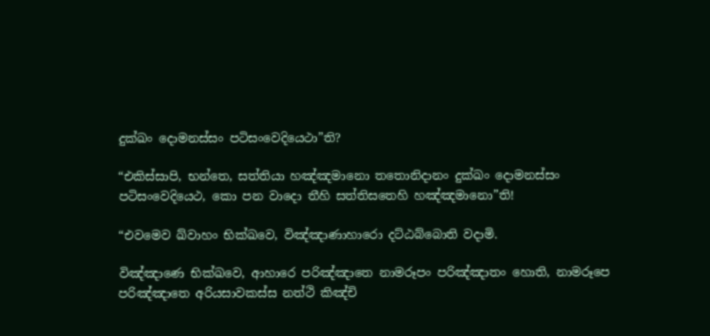දුක්ඛං දොමනස්සං පටිසංවෙදියෙථා”ති?

“එකිස්සාපි, භන්තෙ, සත්තියා හඤ්ඤමානො තතොනිදානං දුක්ඛං දොමනස්සං පටිසංවෙදියෙථ, කො පන වාදො තීහි සත්තිසතෙහි හඤ්ඤමානො”ති!

“එවමෙව ඛ්වාහං භික්ඛවෙ, විඤ්ඤාණාහාරො දට්ඨබ්බොති වදාමි.

විඤ්ඤාණෙ භික්ඛවෙ, ආහාරෙ පරිඤ්ඤාතෙ නාමරූපං පරිඤ්ඤාතං හොති, නාමරූපෙ පරිඤ්ඤාතෙ අරියසාවකස්ස නත්ථි කිඤ්චි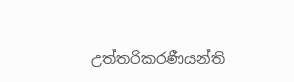උත්තරිකරණීයන්ති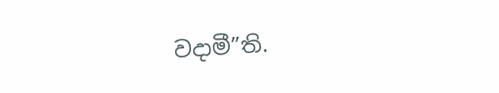වදාමී”ති.